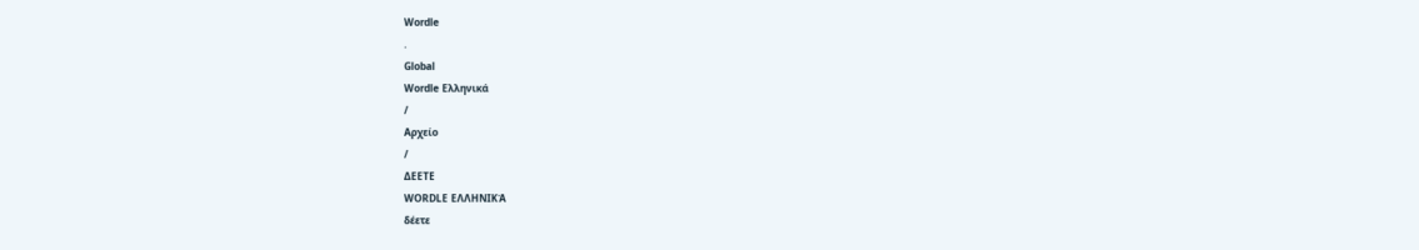Wordle
.
Global
Wordle Ελληνικά
/
Αρχείο
/
ΔΕΕΤΕ
WORDLE ΕΛΛΗΝΙΚΆ
δέετε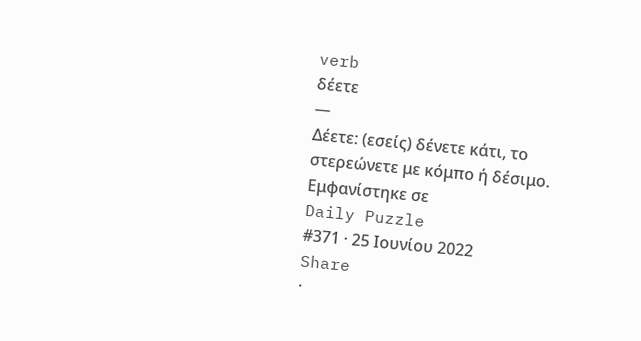verb
δέετε
—
Δέετε: (εσείς) δένετε κάτι, το στερεώνετε με κόμπο ή δέσιμο.
Εμφανίστηκε σε
Daily Puzzle
#371 · 25 Ιουνίου 2022
Share
·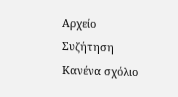Αρχείο
Συζήτηση
Κανένα σχόλιο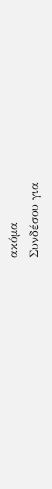ακόμα
Συνδέσου για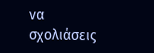να σχολιάσεις